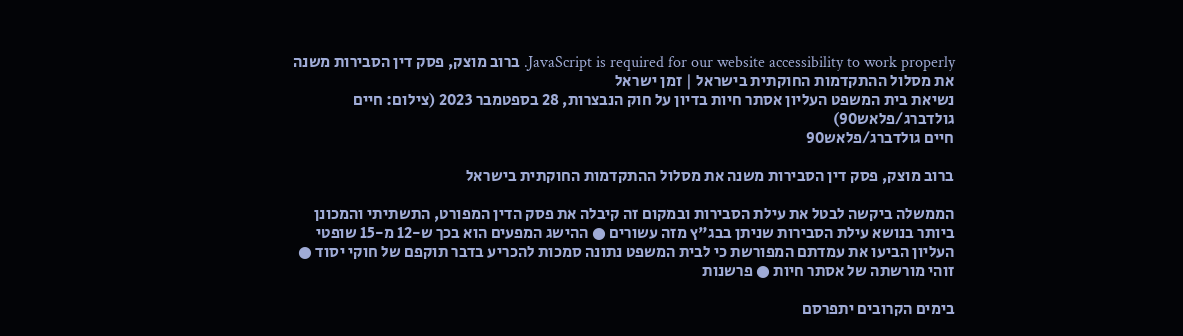JavaScript is required for our website accessibility to work properly. ברוב מוצק, פסק דין הסבירות משנה את מסלול ההתקדמות החוקתית בישראל | זמן ישראל
נשיאת בית המשפט העליון אסתר חיות בדיון על חוק הנבצרות, 28 בספטמבר 2023 (צילום: חיים גולדברג/פלאש90)
חיים גולדברג/פלאש90

ברוב מוצק, פסק דין הסבירות משנה את מסלול ההתקדמות החוקתית בישראל

הממשלה ביקשה לבטל את עילת הסבירות ובמקום זה קיבלה את פסק הדין המפורט, התשתיתי והמכונן ביותר בנושא עילת הסבירות שניתן בבג"ץ מזה עשורים ● ההישג המפעים הוא בכך ש-12 מ-15 שופטי העליון הביעו את עמדתם המפורשת כי לבית המשפט נתונה סמכות להכריע בדבר תוקפם של חוקי יסוד ● זוהי מורשתה של אסתר חיות ● פרשנות

בימים הקרובים יתפרסם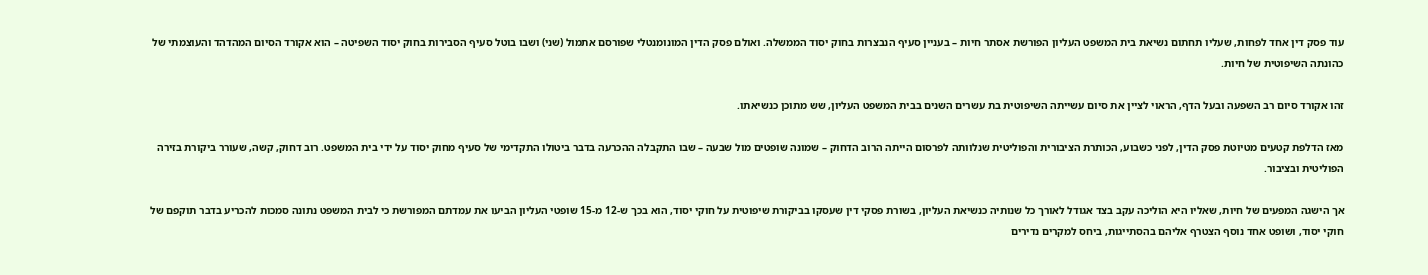עוד פסק דין אחד לפחות, שעליו תחתום נשיאת בית המשפט העליון הפורשת אסתר חיות – בעניין סעיף הנבצרות בחוק יסוד הממשלה. ואולם פסק הדין המונומנטלי שפורסם אתמול (שני) ושבו בוטל סעיף הסבירות בחוק יסוד השפיטה – הוא אקורד הסיום המהדהד והעוצמתי של כהונתה השיפוטית של חיות.

זהו אקורד סיום רב השפעה ובעל הדף, הראוי לציין את סיום עשייתה השיפוטית בת עשרים השנים בבית המשפט העליון, שש מתוכן כנשיאתו.

מאז הדלפת קטעים מטיוטת פסק הדין, לפני כשבוע, הכותרת הציבורית והפוליטית שנלוותה לפרסום הייתה הרוב הדחוק – שמונה שופטים מול שבעה – שבו התקבלה ההכרעה בדבר ביטולו התקדימי של סעיף מחוק יסוד על ידי בית המשפט. רוב דחוק, קשה, שעורר ביקורת בזירה הפוליטית ובציבור.

אך הישגה המפעים של חיות, שאליו היא הוליכה עקב בצד אגודל לאורך כל שנותיה כנשיאת העליון, בשורת פסקי דין שעסקו בביקורת שיפוטית על חוקי יסוד, הוא בכך ש-12 מ-15 שופטי העליון הביעו את עמדתם המפורשת כי לבית המשפט נתונה סמכות להכריע בדבר תוקפם של חוקי יסוד, ושופט אחד נוסף הצטרף אליהם בהסתייגות, ביחס למקרים נדירים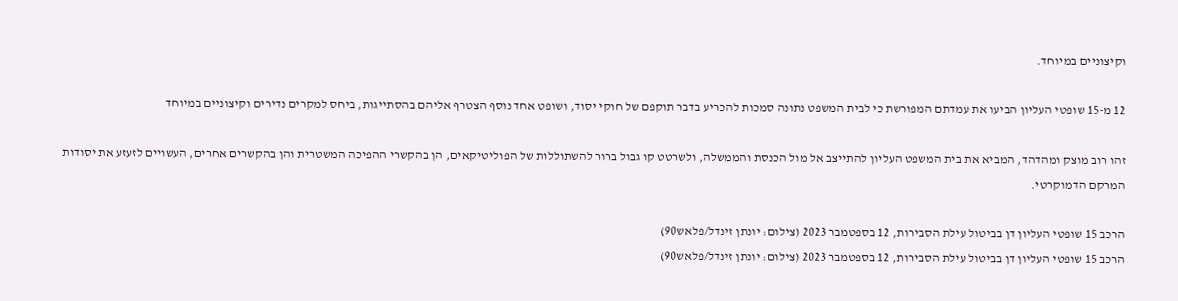וקיצוניים במיוחד.

12 מ-15 שופטי העליון הביעו את עמדתם המפורשת כי לבית המשפט נתונה סמכות להכריע בדבר תוקפם של חוקי יסוד, ושופט אחד נוסף הצטרף אליהם בהסתייגות, ביחס למקרים נדירים וקיצוניים במיוחד

זהו רוב מוצק ומהדהד, המביא את בית המשפט העליון להתייצב אל מול הכנסת והממשלה, ולשרטט קו גבול ברור להשתוללות של הפוליטיקאים, הן בהקשרי ההפיכה המשטרית והן בהקשרים אחרים, העשויים לזעזע את יסודות המרקם הדמוקרטי.

הרכב 15 שופטי העליון דן בביטול עילת הסבירות, 12 בספטמבר 2023 (צילום: יונתן זינדל/פלאש90)
הרכב 15 שופטי העליון דן בביטול עילת הסבירות, 12 בספטמבר 2023 (צילום: יונתן זינדל/פלאש90)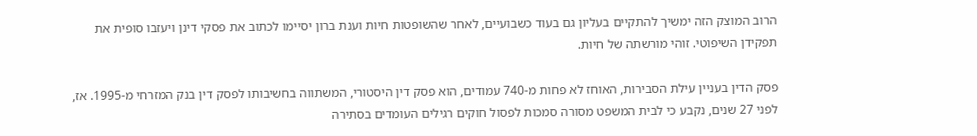הרוב המוצק הזה ימשיך להתקיים בעליון גם בעוד כשבועיים, לאחר שהשופטות חיות וענת ברון יסיימו לכתוב את פסקי דינן ויעזבו סופית את תפקידן השיפוטי. זוהי מורשתה של חיות.

פסק הדין בעניין עילת הסבירות, האוחז לא פחות מ-740 עמודים, הוא פסק דין היסטורי, המשתווה בחשיבותו לפסק דין בנק המזרחי מ-1995. אז, לפני 27 שנים, נקבע כי לבית המשפט מסורה סמכות לפסול חוקים רגילים העומדים בסתירה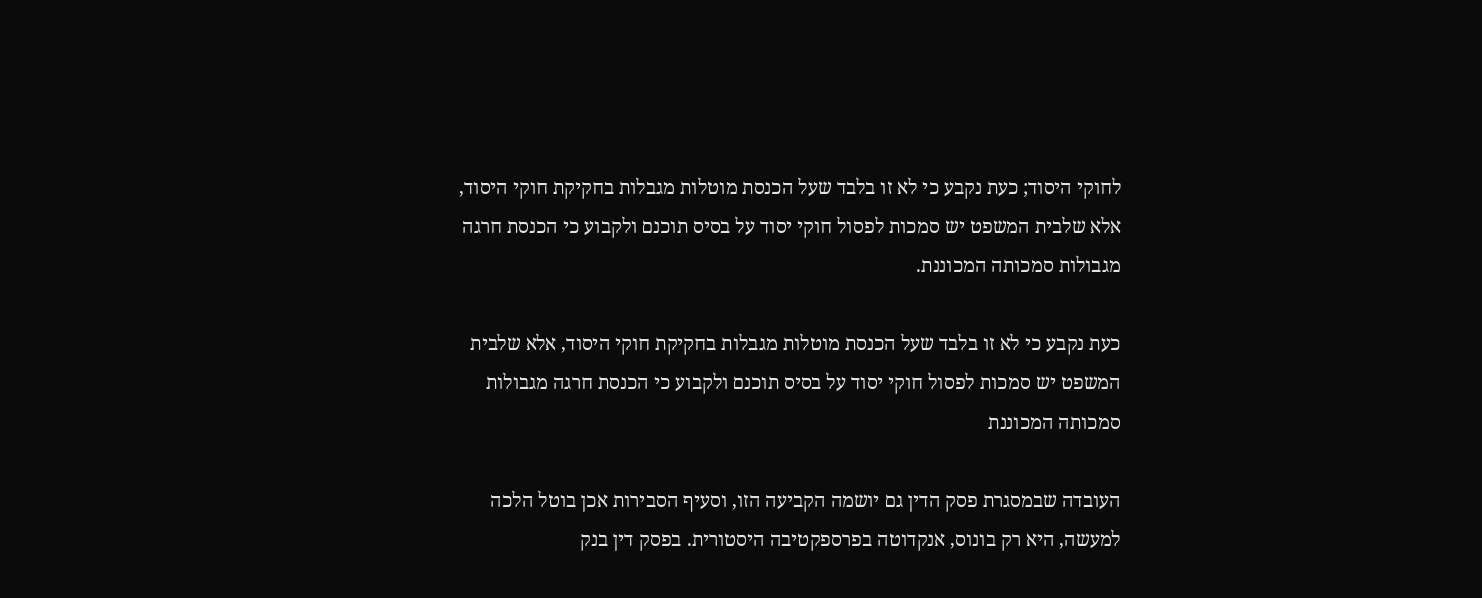לחוקי היסוד; כעת נקבע כי לא זו בלבד שעל הכנסת מוטלות מגבלות בחקיקת חוקי היסוד, אלא שלבית המשפט יש סמכות לפסול חוקי יסוד על בסיס תוכנם ולקבוע כי הכנסת חרגה מגבולות סמכותה המכוננת.

כעת נקבע כי לא זו בלבד שעל הכנסת מוטלות מגבלות בחקיקת חוקי היסוד, אלא שלבית המשפט יש סמכות לפסול חוקי יסוד על בסיס תוכנם ולקבוע כי הכנסת חרגה מגבולות סמכותה המכוננת

העובדה שבמסגרת פסק הדין גם יושמה הקביעה הזו, וסעיף הסבירות אכן בוטל הלכה למעשה, היא רק בונוס, אנקדוטה בפרספקטיבה היסטורית. בפסק דין בנק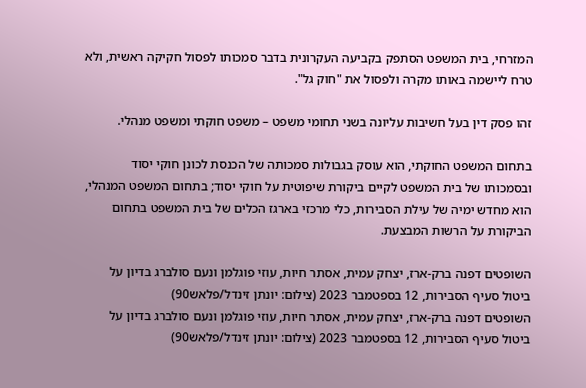המזרחי, בית המשפט הסתפק בקביעה העקרונית בדבר סמכותו לפסול חקיקה ראשית, ולא טרח ליישמה באותו מקרה ולפסול את "חוק גל".

זהו פסק דין בעל חשיבות עליונה בשני תחומי משפט – משפט חוקתי ומשפט מנהלי.

בתחום המשפט החוקתי, הוא עוסק בגבולות סמכותה של הכנסת לכונן חוקי יסוד ובסמכותו של בית המשפט לקיים ביקורת שיפוטית על חוקי יסוד; בתחום המשפט המנהלי, הוא מחדש ימיה של עילת הסבירות, כלי מרכזי בארגז הכלים של בית המשפט בתחום הביקורת על הרשות המבצעת.

השופטים דפנה ברק-ארז, יצחק עמית, אסתר חיות, עוזי פוגלמן ונעם סולברג בדיון על ביטול סעיף הסבירות, 12 בספטמבר 2023 (צילום: יונתן זינדל/פלאש90)
השופטים דפנה ברק-ארז, יצחק עמית, אסתר חיות, עוזי פוגלמן ונעם סולברג בדיון על ביטול סעיף הסבירות, 12 בספטמבר 2023 (צילום: יונתן זינדל/פלאש90)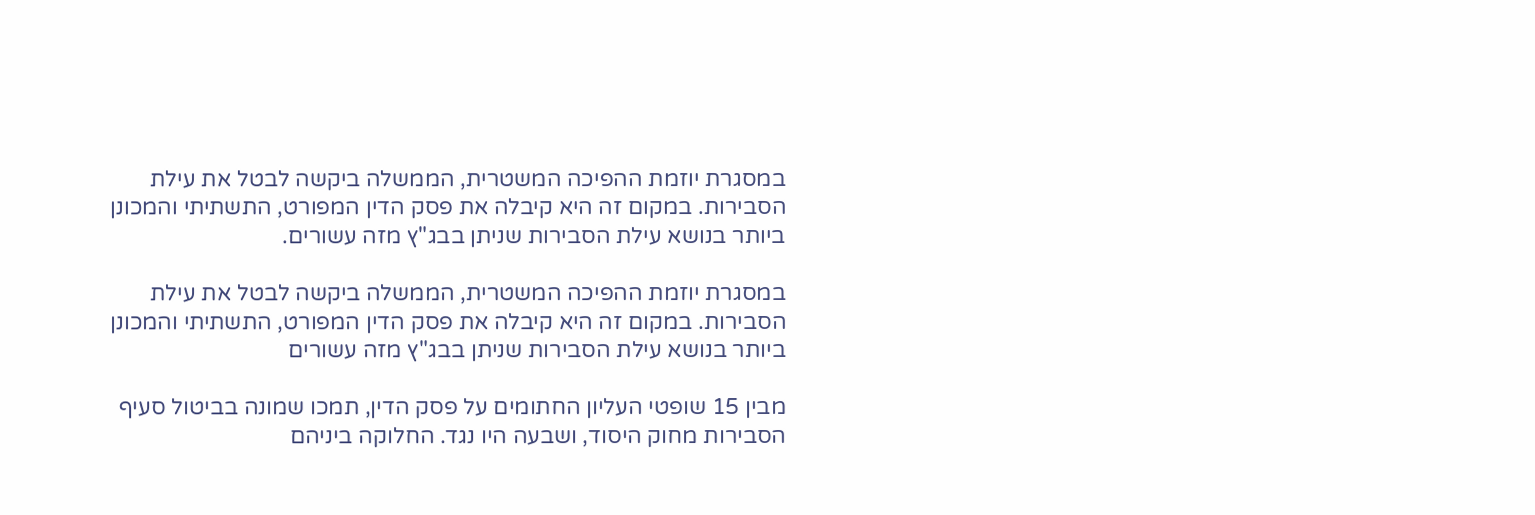במסגרת יוזמת ההפיכה המשטרית, הממשלה ביקשה לבטל את עילת הסבירות. במקום זה היא קיבלה את פסק הדין המפורט, התשתיתי והמכונן ביותר בנושא עילת הסבירות שניתן בבג"ץ מזה עשורים.

במסגרת יוזמת ההפיכה המשטרית, הממשלה ביקשה לבטל את עילת הסבירות. במקום זה היא קיבלה את פסק הדין המפורט, התשתיתי והמכונן ביותר בנושא עילת הסבירות שניתן בבג"ץ מזה עשורים

מבין 15 שופטי העליון החתומים על פסק הדין, תמכו שמונה בביטול סעיף הסבירות מחוק היסוד, ושבעה היו נגד. החלוקה ביניהם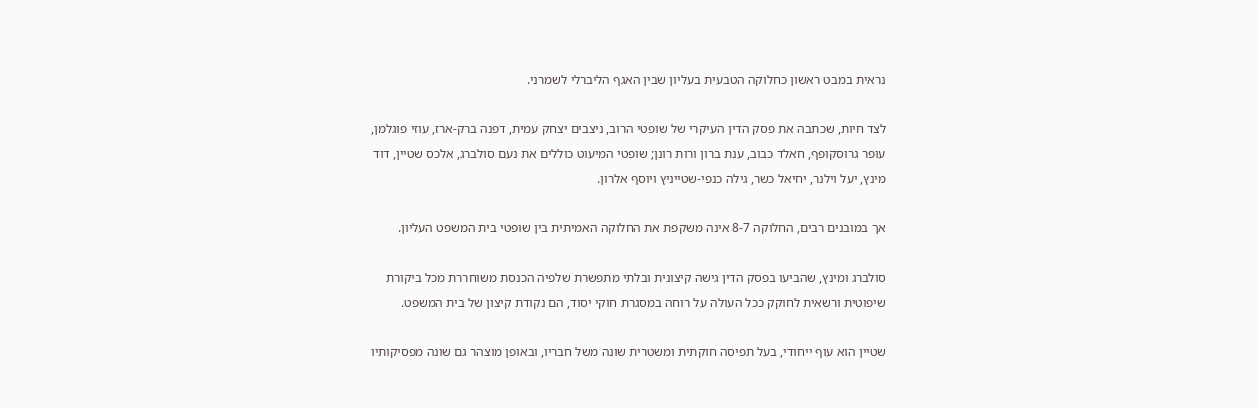נראית במבט ראשון כחלוקה הטבעית בעליון שבין האגף הליברלי לשמרני.

לצד חיות, שכתבה את פסק הדין העיקרי של שופטי הרוב, ניצבים יצחק עמית, דפנה ברק-ארז, עוזי פוגלמן, עופר גרוסקופף, חאלד כבוב, ענת ברון ורות רונן; שופטי המיעוט כוללים את נעם סולברג, אלכס שטיין, דוד מינץ, יעל וילנר, יחיאל כשר, גילה כנפי-שטייניץ ויוסף אלרון.

אך במובנים רבים, החלוקה 8-7 אינה משקפת את החלוקה האמיתית בין שופטי בית המשפט העליון.

סולברג ומינץ, שהביעו בפסק הדין גישה קיצונית ובלתי מתפשרת שלפיה הכנסת משוחררת מכל ביקורת שיפוטית ורשאית לחוקק ככל העולה על רוחה במסגרת חוקי יסוד, הם נקודת קיצון של בית המשפט.

שטיין הוא עוף ייחודי, בעל תפיסה חוקתית ומשטרית שונה משל חבריו, ובאופן מוצהר גם שונה מפסיקותיו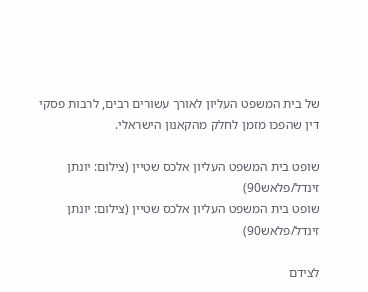של בית המשפט העליון לאורך עשורים רבים, לרבות פסקי דין שהפכו מזמן לחלק מהקאנון הישראלי.

שופט בית המשפט העליון אלכס שטיין (צילום: יונתן זינדל/פלאש90)
שופט בית המשפט העליון אלכס שטיין (צילום: יונתן זינדל/פלאש90)

לצידם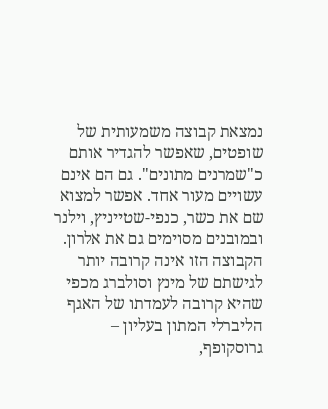נמצאת קבוצה משמעותית של שופטים, שאפשר להגדיר אותם כ"שמרנים מתונים". גם הם אינם עשויים מעור אחד. אפשר למצוא שם את כשר, כנפי-שטייניץ, וילנר ובמובנים מסוימים גם את אלרון. הקבוצה הזו אינה קרובה יותר לגישתם של מינץ וסולברג מכפי שהיא קרובה לעמדתו של האגף הליברלי המתון בעליון – גרוסקופף,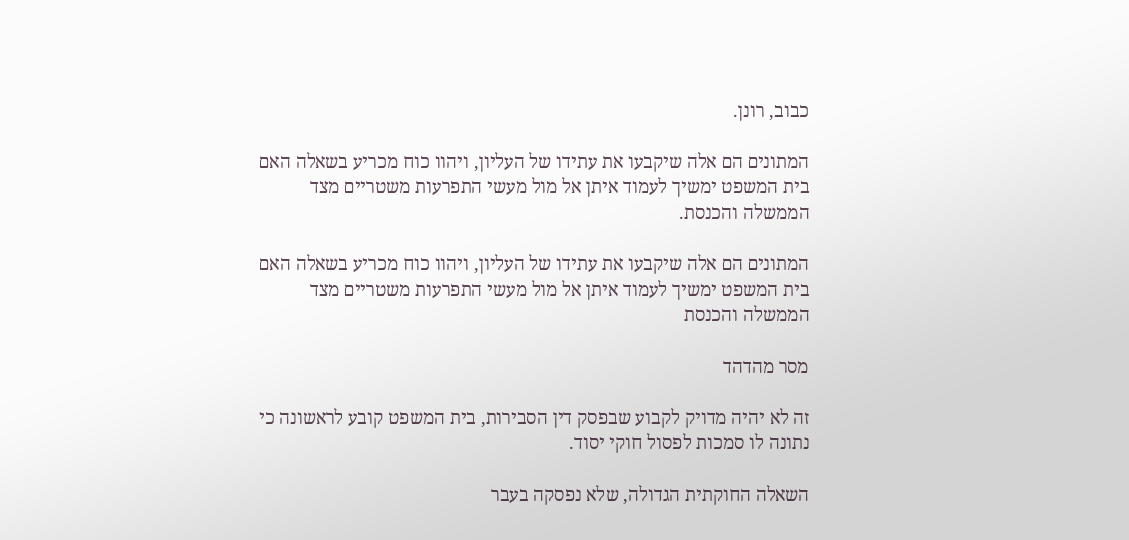כבוב, רונן.

המתונים הם אלה שיקבעו את עתידו של העליון, ויהוו כוח מכריע בשאלה האם בית המשפט ימשיך לעמוד איתן אל מול מעשי התפרעות משטריים מצד הממשלה והכנסת.

המתונים הם אלה שיקבעו את עתידו של העליון, ויהוו כוח מכריע בשאלה האם בית המשפט ימשיך לעמוד איתן אל מול מעשי התפרעות משטריים מצד הממשלה והכנסת

מסר מהדהד

זה לא יהיה מדויק לקבוע שבפסק דין הסבירות, בית המשפט קובע לראשונה כי נתונה לו סמכות לפסול חוקי יסוד.

השאלה החוקתית הגדולה, שלא נפסקה בעבר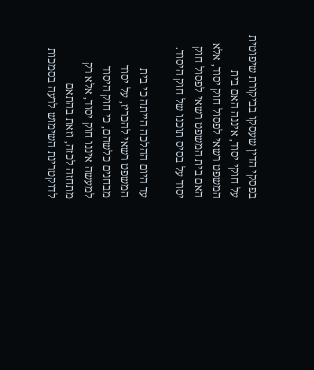בפסקי הדין שעסקו בביקורת שיפוטית על חוקי יסוד, איננה האם בית המשפט רשאי לפסול חוק יסוד, אלא האם בית המשפט רשאי לפסול חוק יסוד על בסיס תוכנו של חוק היסוד.

עד היום ההלכה הייתה כי בית המשפט רשאי להכריז, על יסוד מבחנים כלשהם, כי חוק היסוד למעשה איננו חוק יסוד, אלא רק מתחזה לכזה, וזאת בהתאם לדוקטרינת השימוש לרעה בסמכות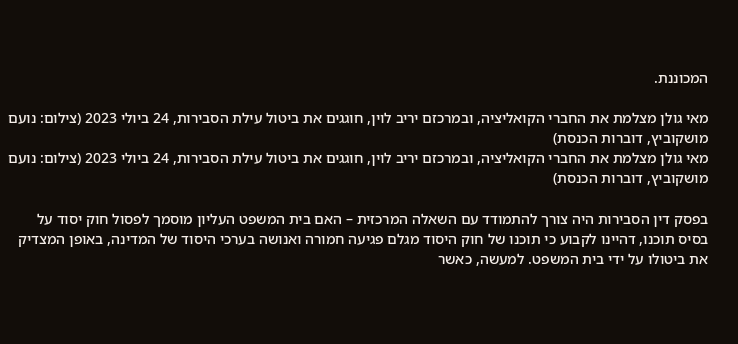המכוננת.

מאי גולן מצלמת את החברי הקואליציה, ובמרכזם יריב לוין, חוגגים את ביטול עילת הסבירות, 24 ביולי 2023 (צילום: נועם מושקוביץ, דוברות הכנסת)
מאי גולן מצלמת את החברי הקואליציה, ובמרכזם יריב לוין, חוגגים את ביטול עילת הסבירות, 24 ביולי 2023 (צילום: נועם מושקוביץ, דוברות הכנסת)

בפסק דין הסבירות היה צורך להתמודד עם השאלה המרכזית – האם בית המשפט העליון מוסמך לפסול חוק יסוד על בסיס תוכנו, דהיינו לקבוע כי תוכנו של חוק היסוד מגלם פגיעה חמורה ואנושה בערכי היסוד של המדינה, באופן המצדיק את ביטולו על ידי בית המשפט. למעשה, כאשר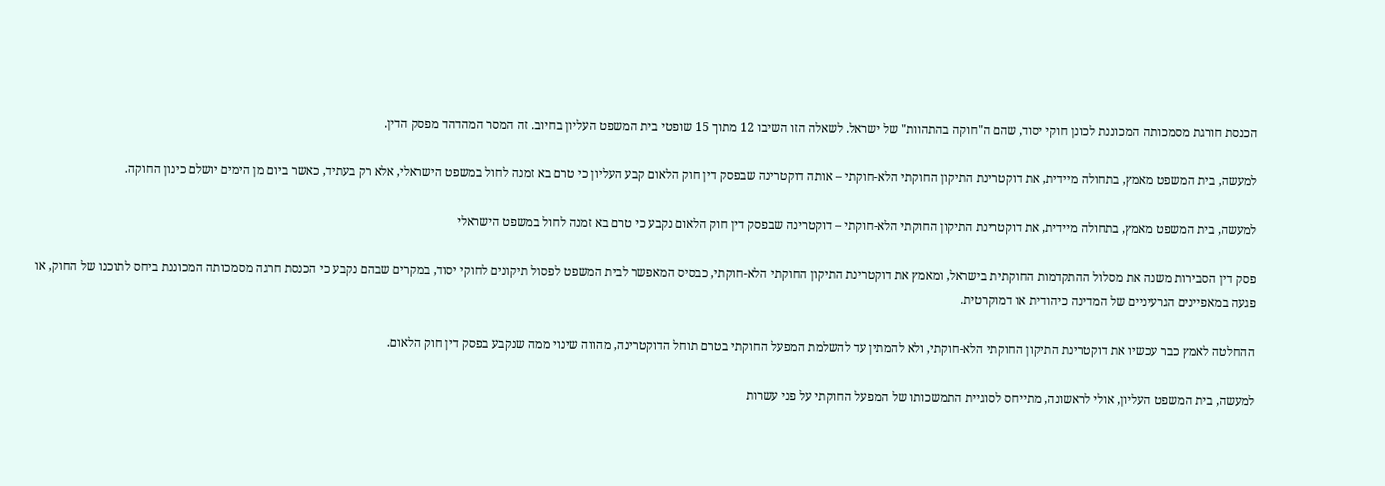הכנסת חורגת מסמכותה המכוננת לכונן חוקי יסוד, שהם ה"חוקה בהתהוות" של ישראל. לשאלה הזו השיבו 12 מתוך 15 שופטי בית המשפט העליון בחיוב. זה המסר המהדהד מפסק הדין.

למעשה, בית המשפט מאמץ, בתחולה מיידית, את דוקטרינת התיקון החוקתי הלא-חוקתי – אותה דוקטרינה שבפסק דין חוק הלאום קבע העליון כי טרם בא זמנה לחול במשפט הישראלי, אלא רק בעתיד, כאשר ביום מן הימים יושלם כינון החוקה.

למעשה, בית המשפט מאמץ, בתחולה מיידית, את דוקטרינת התיקון החוקתי הלא-חוקתי – דוקטרינה שבפסק דין חוק הלאום נקבע כי טרם בא זמנה לחול במשפט הישראלי

פסק דין הסבירות משנה את מסלול ההתקדמות החוקתית בישראל, ומאמץ את דוקטרינת התיקון החוקתי הלא-חוקתי, כבסיס המאפשר לבית המשפט לפסול תיקונים לחוקי יסוד, במקרים שבהם נקבע כי הכנסת חרגה מסמכותה המכוננת ביחס לתוכנו של החוק, או פגעה במאפיינים הגרעיניים של המדינה כיהודית או דמוקרטית.

ההחלטה לאמץ כבר עכשיו את דוקטרינת התיקון החוקתי הלא-חוקתי, ולא להמתין עד להשלמת המפעל החוקתי בטרם תוחל הדוקטרינה, מהווה שינוי ממה שנקבע בפסק דין חוק הלאום.

למעשה, בית המשפט העליון, אולי לראשונה, מתייחס לסוגיית התמשכותו של המפעל החוקתי על פני עשרות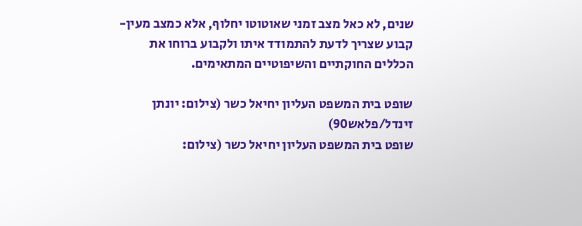שנים, לא כאל מצב זמני שאוטוטו יחלוף, אלא כמצב מעין-קבוע שצריך לדעת להתמודד איתו ולקבוע ברוחו את הכללים החוקתיים והשיפוטיים המתאימים.

שופט בית המשפט העליון יחיאל כשר (צילום: יונתן זינדל/פלאש90)
שופט בית המשפט העליון יחיאל כשר (צילום: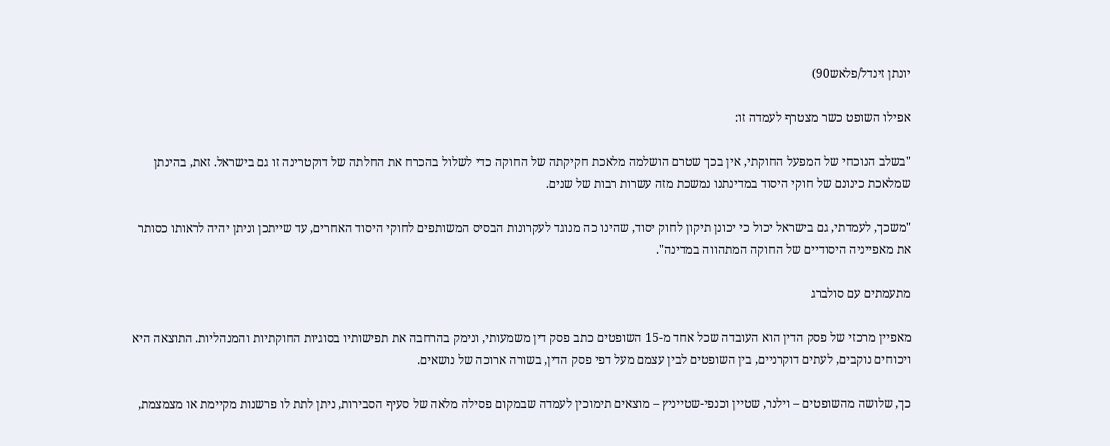יונתן זינדל/פלאש90)

אפילו השופט כשר מצטרף לעמדה זו:

"בשלב הנוכחי של המפעל החוקתי, אין בכך שטרם הושלמה מלאכת חקיקתה של החוקה כדי לשלול בהכרח את החלתה של דוקטרינה זו גם בישראל. זאת, בהינתן שמלאכת כינונם של חוקי היסוד במדינתנו נמשכת מזה עשרות רבות של שנים.

"משכך, לעמדתי, גם בישראל יכול כי יכונן תיקון לחוק יסוד, שהינו כה מנוגד לעקרונות הבסיס המשותפים לחוקי היסוד האחרים, עד שייתכן וניתן יהיה לראותו כסותר את מאפייניה היסודיים של החוקה המתהווה במדינה".

מתעמתים עם סולברג

מאפיין מרכזי של פסק הדין הוא העובדה שכל אחד מ-15 השופטים כתב פסק דין משמעותי, ונימק בהרחבה את תפישותיו בסוגיות החוקתיות והמנהליות. התוצאה היא ויכוחים נוקבים, לעתים דוקרניים, בין השופטים לבין עצמם מעל דפי פסק הדין, בשורה ארוכה של נושאים.

כך, שלושה מהשופטים – וילנר, שטיין וכנפי-שטייניץ – מוצאים תימוכין לעמדה שבמקום פסילה מלאה של סעיף הסבירות, ניתן לתת לו פרשנות מקיימת או מצמצמת,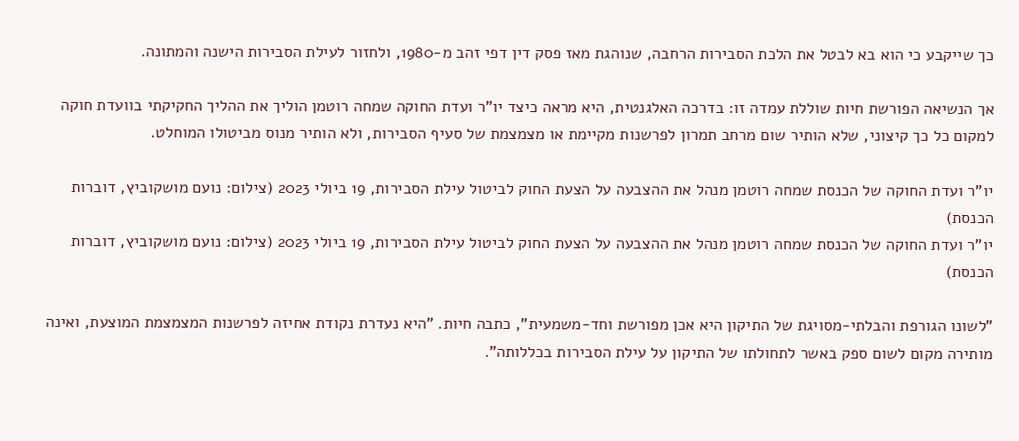כך שייקבע כי הוא בא לבטל את הלכת הסבירות הרחבה, שנוהגת מאז פסק דין דפי זהב מ-1980, ולחזור לעילת הסבירות הישנה והמתונה.

אך הנשיאה הפורשת חיות שוללת עמדה זו: בדרכה האלגנטית, היא מראה כיצד יו"ר ועדת החוקה שמחה רוטמן הוליך את ההליך החקיקתי בוועדת חוקה למקום כל כך קיצוני, שלא הותיר שום מרחב תמרון לפרשנות מקיימת או מצמצמת של סעיף הסבירות, ולא הותיר מנוס מביטולו המוחלט.

יו"ר ועדת החוקה של הכנסת שמחה רוטמן מנהל את ההצבעה על הצעת החוק לביטול עילת הסבירות, 19 ביולי 2023 (צילום: נועם מושקוביץ, דוברות הכנסת)
יו"ר ועדת החוקה של הכנסת שמחה רוטמן מנהל את ההצבעה על הצעת החוק לביטול עילת הסבירות, 19 ביולי 2023 (צילום: נועם מושקוביץ, דוברות הכנסת)

"לשונו הגורפת והבלתי-מסויגת של התיקון היא אכן מפורשת וחד-משמעית", כתבה חיות. "היא נעדרת נקודת אחיזה לפרשנות המצמצמת המוצעת, ואינה מותירה מקום לשום ספק באשר לתחולתו של התיקון על עילת הסבירות בכללותה".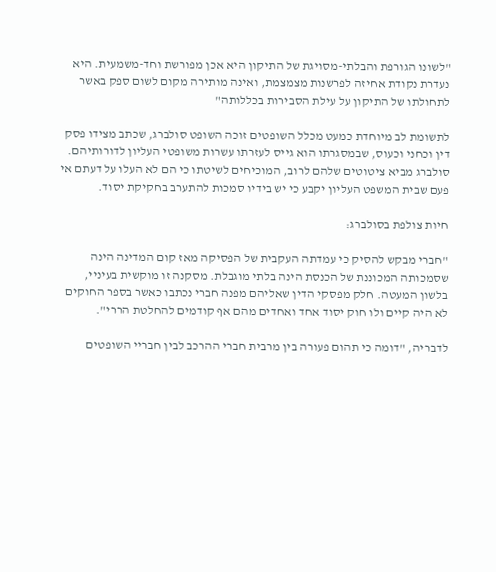"לשונו הגורפת והבלתי-מסויגת של התיקון היא אכן מפורשת וחד-משמעית. היא נעדרת נקודת אחיזה לפרשנות מצמצמת, ואינה מותירה מקום לשום ספק באשר לתחולתו של התיקון על עילת הסבירות בכללותה"

לתשומת לב מיוחדת כמעט מכלל השופטים זוכה השופט סולברג, שכתב מצידו פסק דין וכחני וכעוס, שבמסגרתו הוא גייס לעזרתו עשרות משופטי העליון לדורותיהם. סולברג מביא ציטוטים שלהם לרוב, המוכיחים לשיטתו כי הם לא העלו על דעתם אי פעם שבית המשפט העליון יקבע כי יש בידיו סמכות להתערב בחקיקת יסוד.

חיות צולפת בסולברג:

"חברי מבקש להסיק כי עמדתה העקבית של הפסיקה מאז קום המדינה הינה שסמכותה המכוננת של הכנסת הינה בלתי מוגבלת. מסקנה זו מוקשית בעיניי, בלשון המעטה. חלק מפסקי הדין שאליהם מפנה חברי נכתבו כאשר בספר החוקים לא היה קיים ולו חוק יסוד אחד ואחדים מהם אף קודמים להחלטת הררי".

לדבריה, "דומה כי תהום פעורה בין מרבית חברי ההרכב לבין חבריי השופטים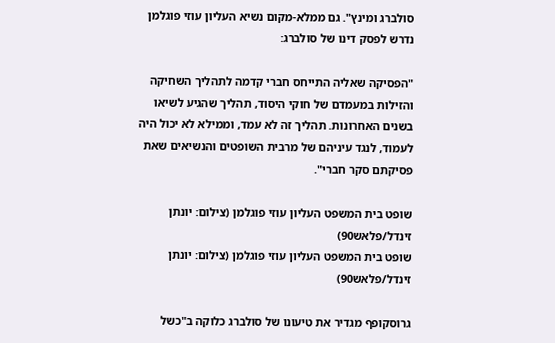סולברג ומינץ". גם ממלא-מקום נשיא העליון עוזי פוגלמן נדרש לפסק דינו של סולברג:

"הפסיקה שאליה התייחס חברי קדמה לתהליך השחיקה והזילות במעמדם של חוקי היסוד, תהליך שהגיע לשיאו בשנים האחרונות. תהליך זה לא עמד, וממילא לא יכול היה לעמוד, לנגד עיניהם של מרבית השופטים והנשיאים שאת פסיקתם סקר חברי".

שופט בית המשפט העליון עוזי פוגלמן (צילום: יונתן זינדל/פלאש90)
שופט בית המשפט העליון עוזי פוגלמן (צילום: יונתן זינדל/פלאש90)

גרוסקופף מגדיר את טיעונו של סולברג כלוקה ב"כשל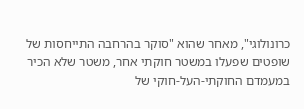כרונולוגי", מאחר שהוא "סוקר בהרחבה התייחסות של שופטים שפעלו במשטר חוקתי אחר, משטר שלא הכיר במעמדם החוקתי-העל-חוקי של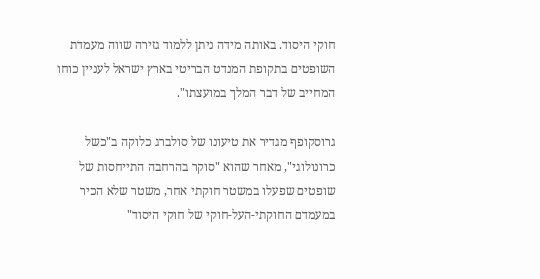חוקי היסוד. באותה מידה ניתן ללמוד גזירה שווה מעמדת השופטים בתקופת המנדט הבריטי בארץ ישראל לעניין כוחו המחייב של דבר המלך במועצתו".

גרוסקופף מגדיר את טיעונו של סולברג כלוקה ב"כשל כרונולוגי", מאחר שהוא "סוקר בהרחבה התייחסות של שופטים שפעלו במשטר חוקתי אחר, משטר שלא הכיר במעמדם החוקתי-העל-חוקי של חוקי היסוד"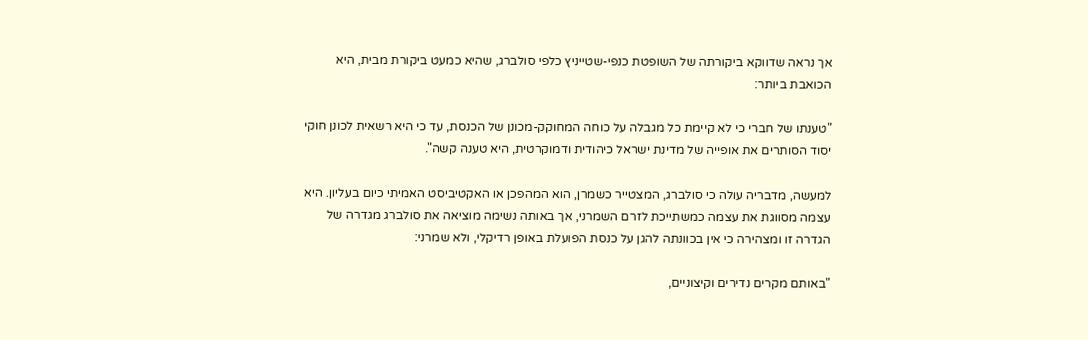אך נראה שדווקא ביקורתה של השופטת כנפי-שטייניץ כלפי סולברג, שהיא כמעט ביקורת מבית, היא הכואבת ביותר:

"טענתו של חברי כי לא קיימת כל מגבלה על כוחה המחוקק-מכונן של הכנסת, עד כי היא רשאית לכונן חוקי יסוד הסותרים את אופייה של מדינת ישראל כיהודית ודמוקרטית, היא טענה קשה".

למעשה, מדבריה עולה כי סולברג, המצטייר כשמרן, הוא המהפכן או האקטיביסט האמיתי כיום בעליון. היא עצמה מסווגת את עצמה כמשתייכת לזרם השמרני, אך באותה נשימה מוציאה את סולברג מגדרה של הגדרה זו ומצהירה כי אין בכוונתה להגן על כנסת הפועלת באופן רדיקלי, ולא שמרני:

"באותם מקרים נדירים וקיצוניים,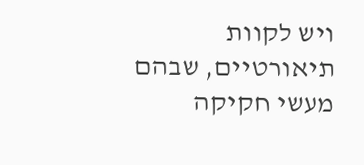ויש לקוות תיאורטיים, שבהם מעשי חקיקה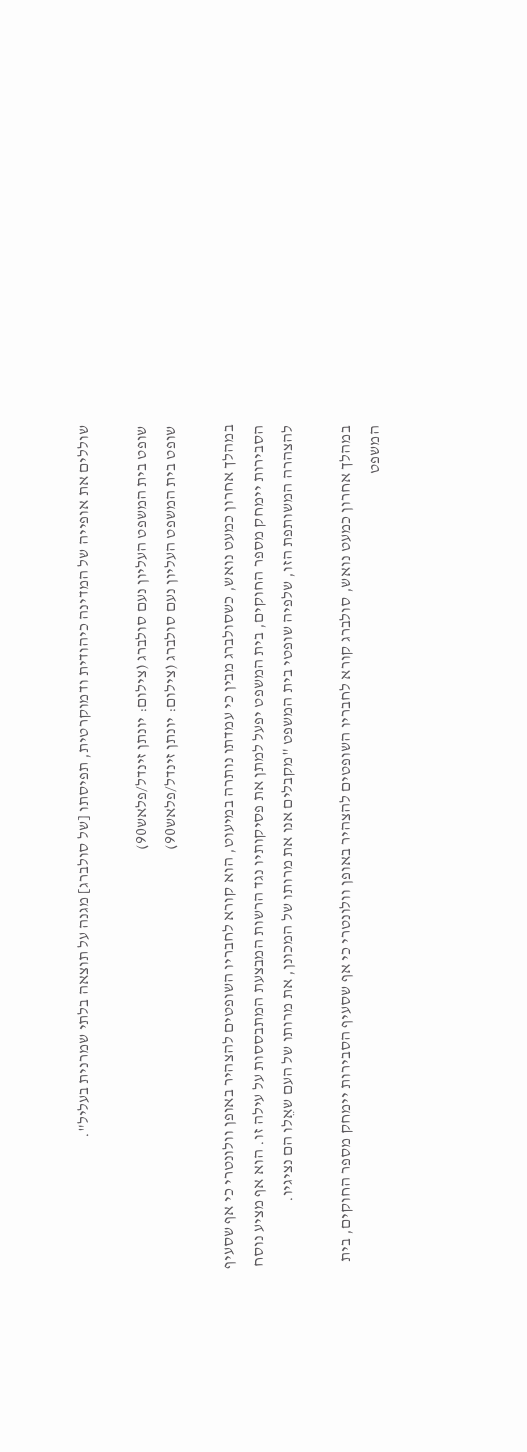שוללים את אופייה של המדינה כיהודית ודמוקרטית, תפיסתו [של סולברג] מגנה על תוצאה בלתי שמרנית בעליל".

שופט בית המשפט העליון נעם סולברג (צילום: יונתן זינדל/פלאש90)
שופט בית המשפט העליון נעם סולברג (צילום: יונתן זינדל/פלאש90)

במהלך אחרון כמעט נואש, כשסולברג מבין כי עמדתו נותרה במיעוט, הוא קורא לחבריו השופטים להצהיר באופן וולונטרי כי אף שסעיף הסבירות יימחק מספר החוקים, בית המשפט יפעל למתן את פסיקותיו נגד הרשות המבצעת המתבססות על עילה זו. הוא אף מציע נוסח להצהרה המשותפת הזו, שלפיה שופטי בית המשפט "מקבלים אנו את מרותו של המכונן, את מרותו של העם שאֵלו הם נציגיו.

במהלך אחרון כמעט נואש, סולברג קורא לחבריו השופטים להצהיר באופן וולונטרי כי אף שסעיף הסבירות יימחק מספר החוקים, בית המשפט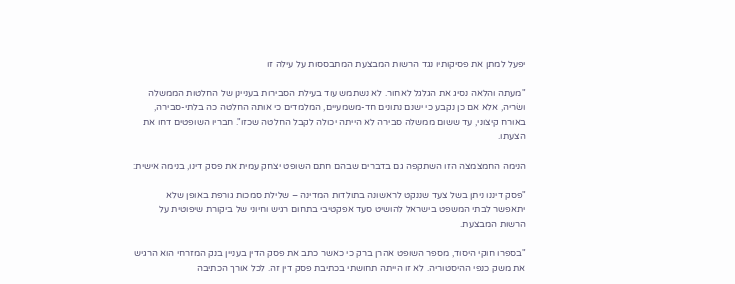יפעל למתן את פסיקותיו נגד הרשות המבצעת המתבססות על עילה זו

"מעתה והלאה נסיג את הגלגל לאחור. לא נשתמש עוד בעילת הסבירות בעניינן של החלטות הממשלה ושׂריה, אלא אם כן נקבע כי ישנם נתונים חד-משמעיים, המלמדים כי אותה החלטה כה בלתי-סבירה, באורח קיצוני, עד ששום ממשלה סבירה לא הייתה יכולה לקבל החלטה שכזו". חבריו השופטים דחו את הצעתו.

הנימה החמצמצה הזו השתקפה גם בדברים שבהם חתם השופט יצחק עמית את פסק דינו, בנימה אישית:

"פסק דיננו ניתן בשל צעד שננקט לראשונה בתולדות המדינה – שלילת סמכות גורפת באופן שלא יתאפשר לבתי המשפט בישראל להושיט סעד אפקטיבי בתחום רגיש וחיוני של ביקורת שיפוטית על הרשות המבצעת.

"בספרו חוקי היסוד, מספר השופט אהרן ברק כי כאשר כתב את פסק הדין בעניין בנק המזרחי הוא הרגיש את משק כנפי ההיסטוריה. לא זו הייתה תחושתי בכתיבת פסק דין זה. לכל אורך הכתיבה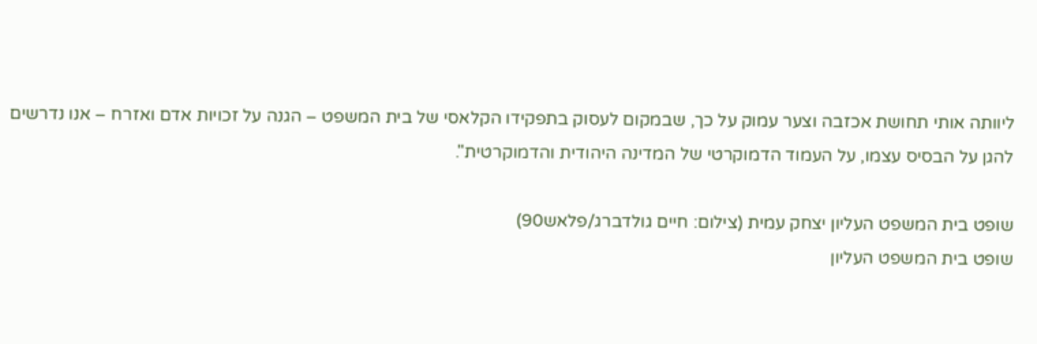ליוותה אותי תחושת אכזבה וצער עמוק על כך, שבמקום לעסוק בתפקידו הקלאסי של בית המשפט – הגנה על זכויות אדם ואזרח – אנו נדרשים להגן על הבסיס עצמו, על העמוד הדמוקרטי של המדינה היהודית והדמוקרטית".

שופט בית המשפט העליון יצחק עמית (צילום: חיים גולדברג/פלאש90)
שופט בית המשפט העליון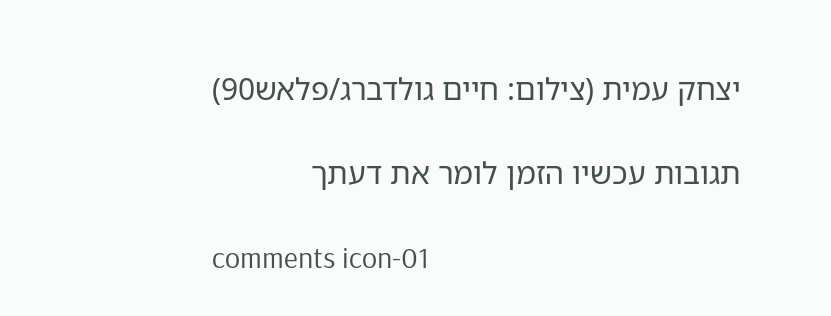יצחק עמית (צילום: חיים גולדברג/פלאש90)

תגובות עכשיו הזמן לומר את דעתך

comments icon-01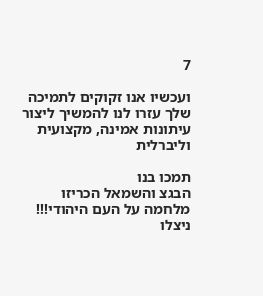7

ועכשיו אנו זקוקים לתמיכה שלך עזרו לנו להמשיך ליצור עיתונות אמינה, מקצועית וליברלית

תמכו בנו
הבגצ והשמאל הכריזו מלחמה על העם היהודי!!! ניצלו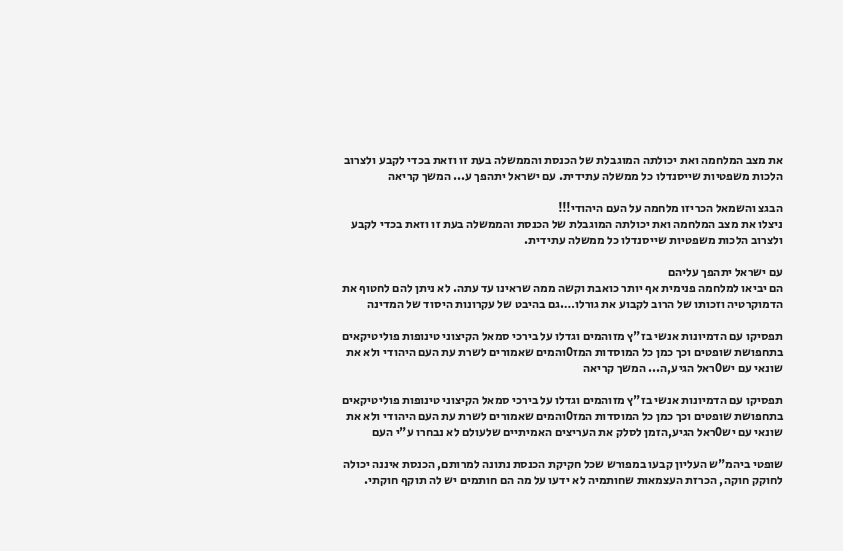את מצב המלחמה ואת יכולתה המוגבלת של הכנסת והממשלה בעת זו וזאת בכדי לקבע ולצרוב הלכות משפטיות שייסנדלו כל ממשלה עתידית. עם ישראל יתהפך ע... המשך קריאה

הבגצ והשמאל הכריזו מלחמה על העם היהודי!!!
ניצלו את מצב המלחמה ואת יכולתה המוגבלת של הכנסת והממשלה בעת זו וזאת בכדי לקבע ולצרוב הלכות משפטיות שייסנדלו כל ממשלה עתידית.

עם ישראל יתהפך עליהם
הם יביאו למלחמה פנימית אף יותר כואבת וקשה ממה שראינו עד עתה. לא ניתן להם לחטוף את הדמוקרטיה וזכותו של הרוב לקבוע את גורלו….גם בהיבט של עקרונות היסוד של המדינה

תפסיקו עם הדמיונות אנשי בז"ץ מזוהמים וגדלו על בירכי סמאל הקיצוני טינופות פוליטיקאים בתחפושת שופטים וכך כמן כל המוסדות המז0והמים שאמורים לשרת עת העם היהודי ולא את שונאי עם יש0ראל הגיע,ה... המשך קריאה

תפסיקו עם הדמיונות אנשי בז"ץ מזוהמים וגדלו על בירכי סמאל הקיצוני טינופות פוליטיקאים בתחפושת שופטים וכך כמן כל המוסדות המז0והמים שאמורים לשרת עת העם היהודי ולא את שונאי עם יש0ראל הגיע,הזמן לסלק את העריצים האמיתיים שלעולם לא נבחרו ע"י העם

שופטי ביהמ"ש העליון קבעו במפורש שכל חקיקת הכנסת נתונה למרותם, הכנסת איננה יכולה לחוקק חוקה, הכרזת העצמאות שחותמיה לא ידעו על מה הם חותמים יש לה תוקף חוקתי.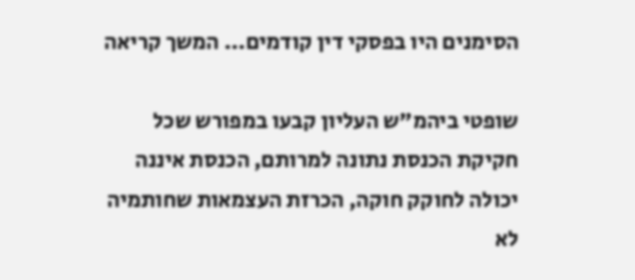הסימנים היו בפסקי דין קודמים... המשך קריאה

שופטי ביהמ"ש העליון קבעו במפורש שכל חקיקת הכנסת נתונה למרותם, הכנסת איננה יכולה לחוקק חוקה, הכרזת העצמאות שחותמיה לא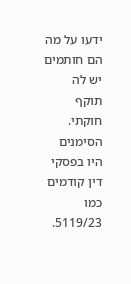ידעו על מה הם חותמים יש לה תוקף חוקתי. הסימנים היו בפסקי דין קודמים כמו 5119/23.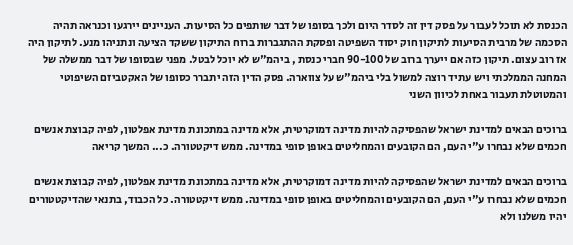הכנסת לא תוכל לעבור על פסק דין זה לסדר היום ולכך בסופו של דבר שותפים כל הסיעות. העניינים יירגעו וכנראה תהיה הסכמה של מרבית הסיעות לתיקון חוק יסוד השפיטה ופסקת ההתגברות ברוח התיקון ששקד הציעה ונתניהו מנע. לתיקון היה אז רוב עצום. תיקון כזה אם ייערך ברוב של 90-100 חברי כנסת , ביהמ"ש לא יוכל לבטל. מפני שבסופו של דבר ממשלה של המחנה הממלכתי ויש עתיד רוצה למשול בלי ביהמ"ש על צווארה. פסק הדין הזה יתברר כסופו של האקטביזם השיפוטי והמטוטלת תעבור באחת לכיוון השני

ברוכים הבאים למדינת ישראל שהפסיקה להיות מדינה דמוקרטית, אלא מדינה במתכונת מדינת אפלטון, לפיה קבוצת אנשים חכמים שלא נבחרו ע"י העם, הם הקובעים והמחליטים באופן סופי במדינה. ממש דיקטטורה. כ... המשך קריאה

ברוכים הבאים למדינת ישראל שהפסיקה להיות מדינה דמוקרטית, אלא מדינה במתכונת מדינת אפלטון, לפיה קבוצת אנשים חכמים שלא נבחרו ע"י העם, הם הקובעים והמחליטים באופן סופי במדינה. ממש דיקטטורה. כל הכבוד, בתנאי שהדיקטטורים יהיו משלנו ולא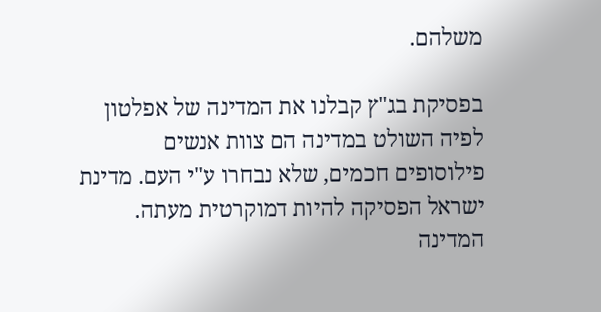משלהם.

בפסיקת בג"ץ קבלנו את המדינה של אפלטון לפיה השולט במדינה הם צוות אנשים פילוסופים חכמים, שלא נבחרו ע"י העם. מדינת ישראל הפסיקה להיות דמוקרטית מעתה. המדינה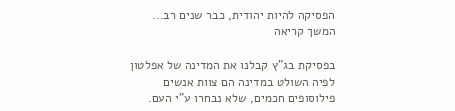הפסיקה להיות יהודית, כבר שנים רב... המשך קריאה

בפסיקת בג"ץ קבלנו את המדינה של אפלטון לפיה השולט במדינה הם צוות אנשים פילוסופים חכמים, שלא נבחרו ע"י העם.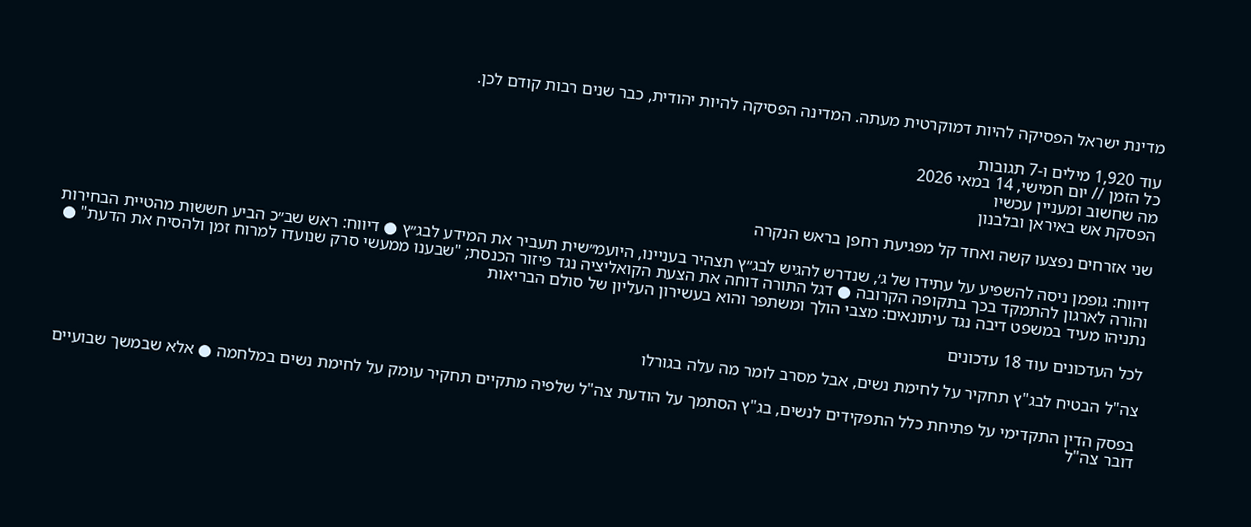מדינת ישראל הפסיקה להיות דמוקרטית מעתה. המדינה הפסיקה להיות יהודית, כבר שנים רבות קודם לכן.

עוד 1,920 מילים ו-7 תגובות
כל הזמן // יום חמישי, 14 במאי 2026
מה שחשוב ומעניין עכשיו
הפסקת אש באיראן ובלבנון

שני אזרחים נפצעו קשה ואחד קל מפגיעת רחפן בראש הנקרה

דיווח: גופמן ניסה להשפיע על עתידו של ג׳, שנדרש להגיש לבג״ץ תצהיר בעניינו, היועמ״שית תעביר את המידע לבג״ץ ● דיווח: ראש שב״כ הביע חששות מהטיית הבחירות והורה לארגון להתמקד בכך בתקופה הקרובה ● דגל התורה דוחה את הצעת הקואליציה נגד פיזור הכנסת; "שבענו ממעשי סרק שנועדו למרוח זמן ולהסיח את הדעת" ● נתניהו מעיד במשפט דיבה נגד עיתונאים: מצבי הולך ומשתפר והוא בעשירון העליון של סולם הבריאות

לכל העדכונים עוד 18 עדכונים

צה"ל הבטיח לבג"ץ תחקיר על לחימת נשים, אבל מסרב לומר מה עלה בגורלו

בפסק הדין התקדימי על פתיחת כלל התפקידים לנשים, בג"ץ הסתמך על הודעת צה"ל שלפיה מתקיים תחקיר עומק על לחימת נשים במלחמה ● אלא שבמשך שבועיים דובר צה"ל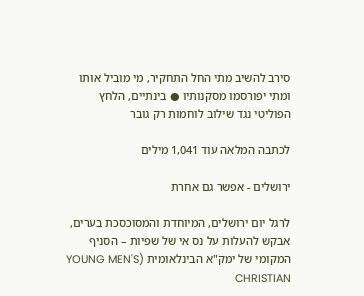סירב להשיב מתי החל התחקיר, מי מוביל אותו ומתי יפורסמו מסקנותיו ● בינתיים, הלחץ הפוליטי נגד שילוב לוחמות רק גובר

לכתבה המלאה עוד 1,041 מילים

ירושלים - אפשר גם אחרת

לרגל יום ירושלים, המיוחדת והמסוכסכת בערים, אבקש להעלות על נס אי של שפיות – הסניף המקומי של ימק"א הבינלאומית (YOUNG MEN'S CHRISTIAN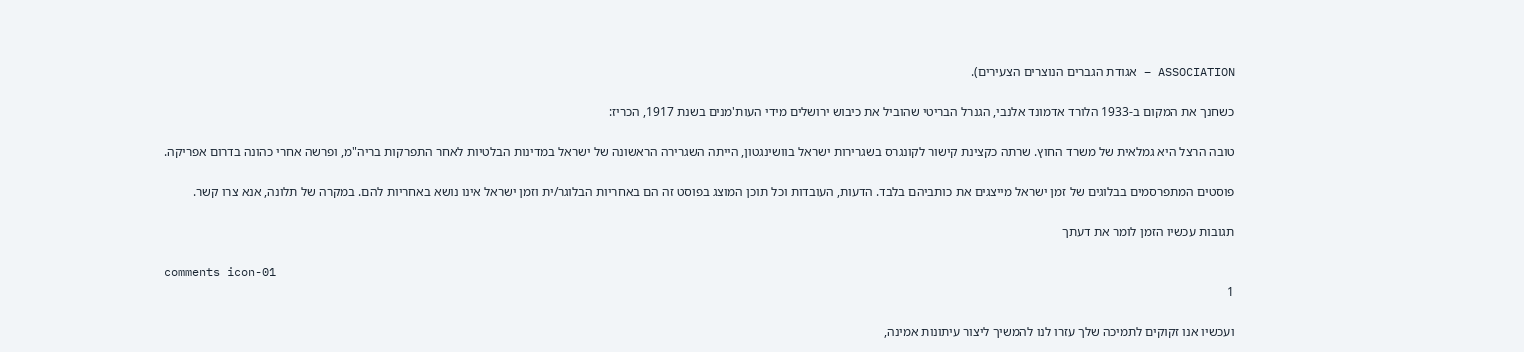ASSOCIATION – אגודת הגברים הנוצרים הצעירים).

כשחנך את המקום ב-1933 הלורד אדמונד אלנבי, הגנרל הבריטי שהוביל את כיבוש ירושלים מידי העות'מנים בשנת 1917, הכריז:

טובה הרצל היא גמלאית של משרד החוץ. שרתה כקצינת קישור לקונגרס בשגרירות ישראל בוושינגטון, הייתה השגרירה הראשונה של ישראל במדינות הבלטיות לאחר התפרקות בריה"מ, ופרשה אחרי כהונה בדרום אפריקה.

פוסטים המתפרסמים בבלוגים של זמן ישראל מייצגים את כותביהם בלבד. הדעות, העובדות וכל תוכן המוצג בפוסט זה הם באחריות הבלוגר/ית וזמן ישראל אינו נושא באחריות להם. במקרה של תלונה, אנא צרו קשר.

תגובות עכשיו הזמן לומר את דעתך

comments icon-01
1

ועכשיו אנו זקוקים לתמיכה שלך עזרו לנו להמשיך ליצור עיתונות אמינה,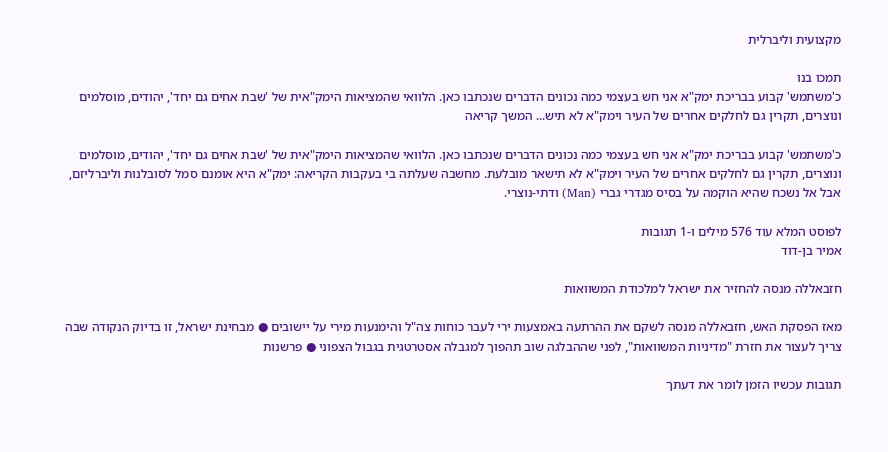מקצועית וליברלית

תמכו בנו
כ'משתמש' קבוע בבריכת ימק"א אני חש בעצמי כמה נכונים הדברים שנכתבו כאן. הלוואי שהמציאות הימק"אית של 'שבת אחים גם יחד', יהודים, מוסלמים ונוצרים, תקרין גם לחלקים אחרים של העיר וימק"א לא תיש... המשך קריאה

כ'משתמש' קבוע בבריכת ימק"א אני חש בעצמי כמה נכונים הדברים שנכתבו כאן. הלוואי שהמציאות הימק"אית של 'שבת אחים גם יחד', יהודים, מוסלמים ונוצרים, תקרין גם לחלקים אחרים של העיר וימק"א לא תישאר מובלעת. מחשבה שעלתה בי בעקבות הקריאה: ימק"א היא אומנם סמל לסובלנות וליברליזם, אבל אל נשכח שהיא הוקמה על בסיס מגדרי גברי (Man) ודתי-נוצרי.

לפוסט המלא עוד 576 מילים ו-1 תגובות
אמיר בן-דוד

חזבאללה מנסה להחזיר את ישראל למלכודת המשוואות

מאז הפסקת האש, חזבאללה מנסה לשקם את ההרתעה באמצעות ירי לעבר כוחות צה"ל והימנעות מירי על יישובים ● מבחינת ישראל, זו בדיוק הנקודה שבה צריך לעצור את חזרת "מדיניות המשוואות", לפני שההבלגה שוב תהפוך למגבלה אסטרטגית בגבול הצפוני ● פרשנות

תגובות עכשיו הזמן לומר את דעתך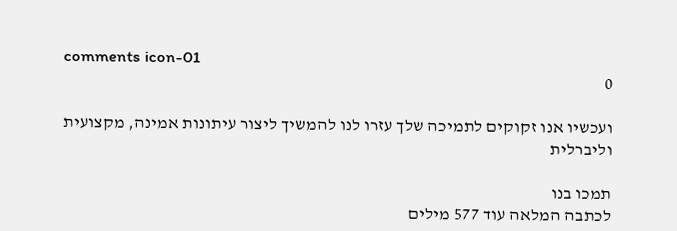comments icon-01
0

ועכשיו אנו זקוקים לתמיכה שלך עזרו לנו להמשיך ליצור עיתונות אמינה, מקצועית וליברלית

תמכו בנו
לכתבה המלאה עוד 577 מילים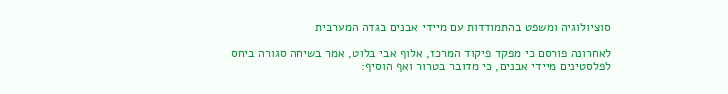סוציולוגיה ומשפט בהתמודדות עם מיידי אבנים בגדה המערבית

לאחרונה פורסם כי מפקד פיקוד המרכז, אלוף אבי בלוט, אמר בשיחה סגורה ביחס לפלסטינים מיידי אבנים, כי מדובר בטרור ואף הוסיף: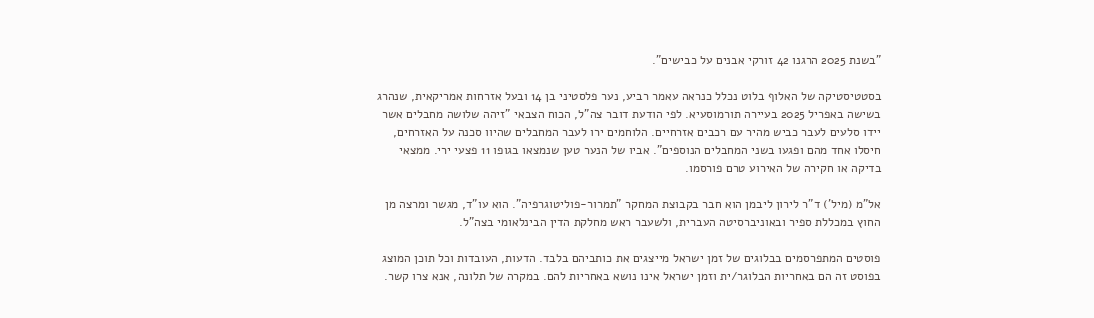"בשנת 2025 הרגנו 42 זורקי אבנים על כבישים".

בסטטיסטיקה של האלוף בלוט נכלל כנראה עאמר רביע, נער פלסטיני בן 14 ובעל אזרחות אמריקאית, שנהרג בשישה באפריל 2025 בעיירה תורמוסעיא. לפי הודעת דובר צה"ל, הכוח הצבאי "זיהה שלושה מחבלים אשר יידו סלעים לעבר כביש מהיר עם רכבים אזרחיים. הלוחמים ירו לעבר המחבלים שהיוו סכנה על האזרחים, חיסלו אחד מהם ופגעו בשני המחבלים הנוספים". אביו של הנער טען שנמצאו בגופו 11 פצעי ירי. ממצאי בדיקה או חקירה של האירוע טרם פורסמו.

אל"מ (מיל') ד"ר לירון ליבמן הוא חבר בקבוצת המחקר "תמרור-פוליטוגרפיה". הוא עו"ד, מגשר ומרצה מן החוץ במכללת ספיר ובאוניברסיטה העברית, ולשעבר ראש מחלקת הדין הבינלאומי בצה"ל.

פוסטים המתפרסמים בבלוגים של זמן ישראל מייצגים את כותביהם בלבד. הדעות, העובדות וכל תוכן המוצג בפוסט זה הם באחריות הבלוגר/ית וזמן ישראל אינו נושא באחריות להם. במקרה של תלונה, אנא צרו קשר.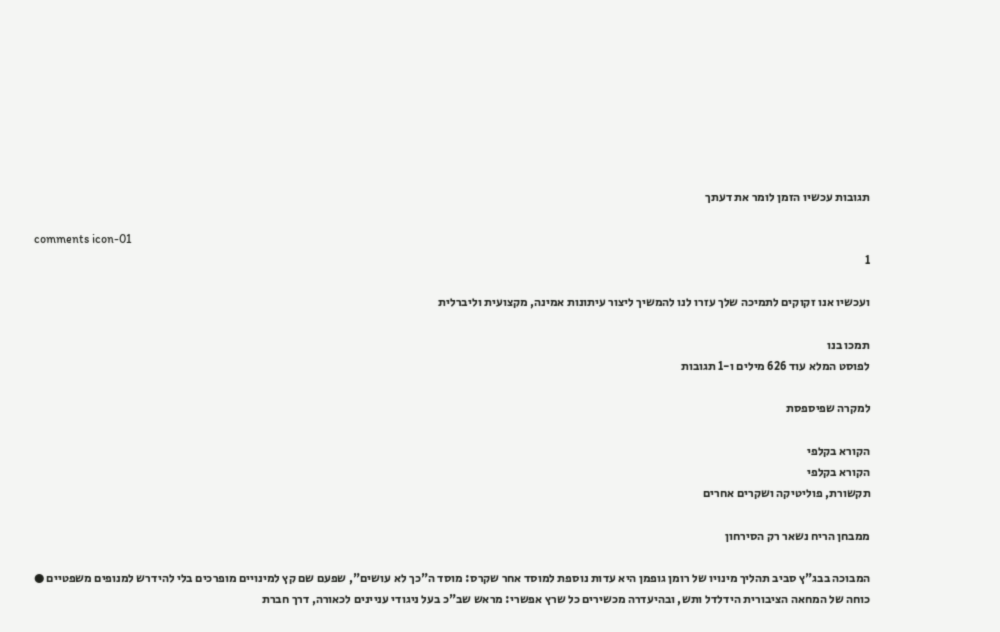תגובות עכשיו הזמן לומר את דעתך

comments icon-01
1

ועכשיו אנו זקוקים לתמיכה שלך עזרו לנו להמשיך ליצור עיתונות אמינה, מקצועית וליברלית

תמכו בנו
לפוסט המלא עוד 626 מילים ו-1 תגובות

למקרה שפיספסת

הקורא בקלפי
הקורא בקלפי
תקשורת, פוליטיקה ושקרים אחרים

ממבחן הריח נשאר רק הסירחון

המבוכה בבג"ץ סביב תהליך מינויו של רומן גופמן היא עדות נוספת למוסד אחר שקרס: מוסד ה"כך לא עושים", שפעם שם קץ למינויים מופרכים בלי להידרש למנופים משפטיים ● כוחה של המחאה הציבורית הידלדל ותש, ובהיעדרה מכשירים כל שרץ אפשרי: מראש שב"כ בעל ניגודי עניינים לכאורה, דרך חברת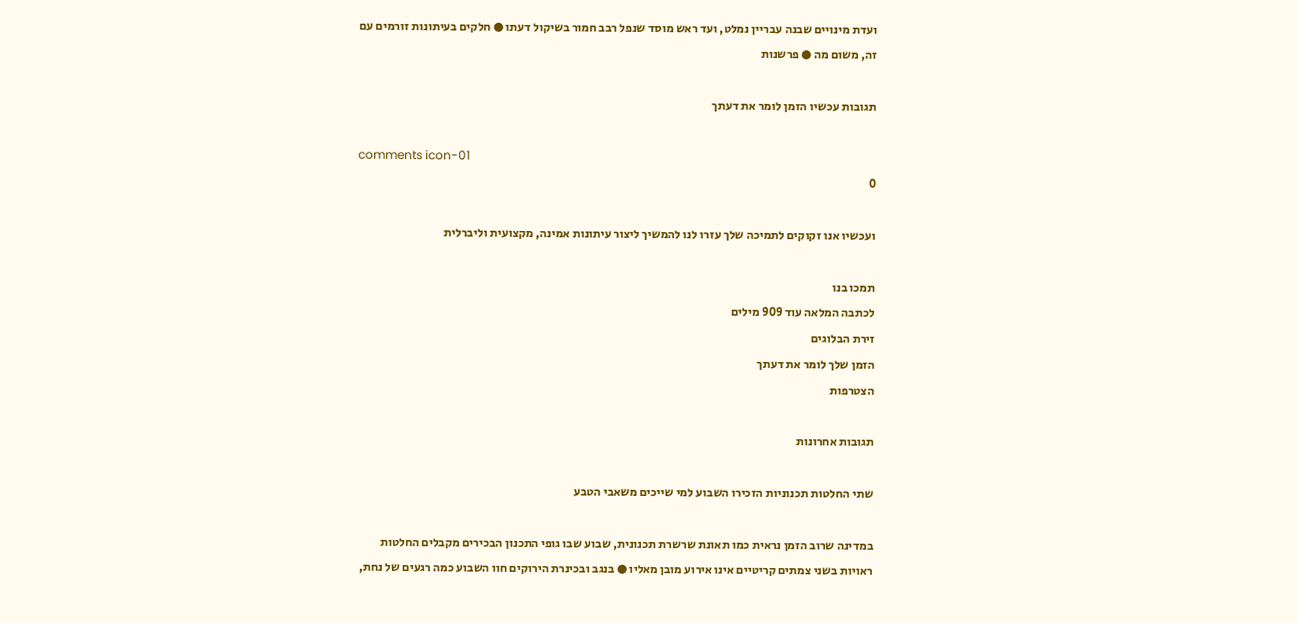ועדת מינויים שבנה עבריין נמלט, ועד ראש מוסד שנפל רבב חמור בשיקול דעתו ● חלקים בעיתונות זורמים עם זה, משום מה ● פרשנות

תגובות עכשיו הזמן לומר את דעתך

comments icon-01
0

ועכשיו אנו זקוקים לתמיכה שלך עזרו לנו להמשיך ליצור עיתונות אמינה, מקצועית וליברלית

תמכו בנו
לכתבה המלאה עוד 909 מילים
זירת הבלוגים
הזמן שלך לומר את דעתך
הצטרפות

תגובות אחרונות

שתי החלטות תכנוניות הזכירו השבוע למי שייכים משאבי הטבע

במדינה שרוב הזמן נראית כמו תאונת שרשרת תכנונית, שבוע שבו גופי התכנון הבכירים מקבלים החלטות ראויות בשני צמתים קריטיים אינו אירוע מובן מאליו ● בנגב ובכינרת הירוקים חוו השבוע כמה רגעים של נחת,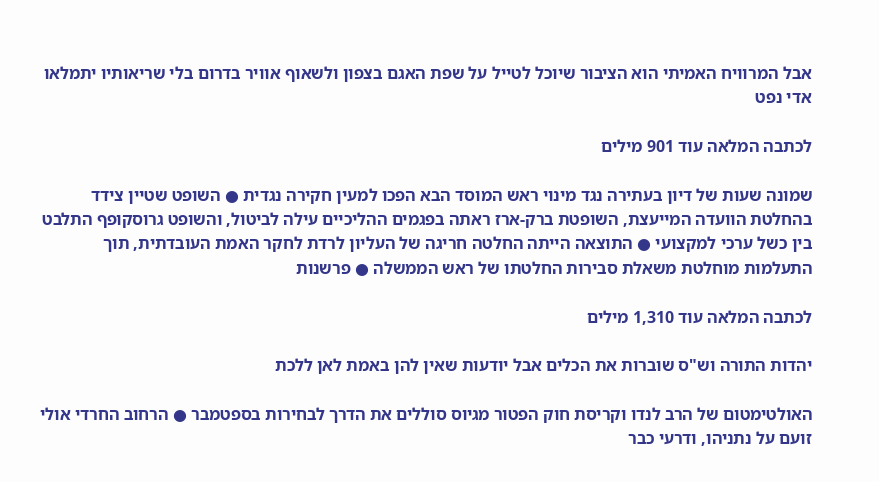אבל המרוויח האמיתי הוא הציבור שיוכל לטייל על שפת האגם בצפון ולשאוף אוויר בדרום בלי שריאותיו יתמלאו אדי נפט

לכתבה המלאה עוד 901 מילים

שמונה שעות של דיון בעתירה נגד מינוי ראש המוסד הבא הפכו למעין חקירה נגדית ● השופט שטיין צידד בהחלטת הוועדה המייעצת, השופטת ברק-ארז ראתה בפגמים ההליכיים עילה לביטול, והשופט גרוסקופף התלבט בין כשל ערכי למקצועי ● התוצאה הייתה החלטה חריגה של העליון לרדת לחקר האמת העובדתית, תוך התעלמות מוחלטת משאלת סבירות החלטתו של ראש הממשלה ● פרשנות

לכתבה המלאה עוד 1,310 מילים

יהדות התורה וש"ס שוברות את הכלים אבל יודעות שאין להן באמת לאן ללכת

האולטימטום של הרב לנדו וקריסת חוק הפטור מגיוס סוללים את הדרך לבחירות בספטמבר ● הרחוב החרדי אולי זועם על נתניהו, ודרעי כבר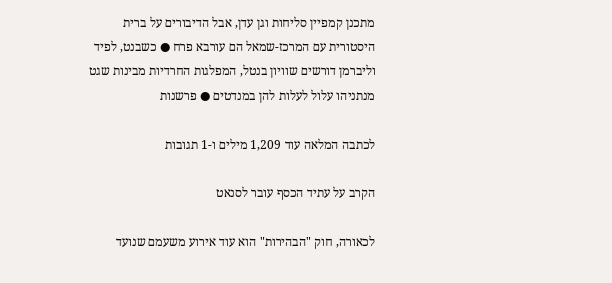מתכנן קמפיין סליחות וגן עדן, אבל הדיבורים על ברית היסטורית עם המרכז-שמאל הם עורבא פרח ● כשבנט, לפיד וליברמן דורשים שוויון בנטל, המפלגות החרדיות מבינות שגט מנתניהו עלול לעלות להן במנדטים ● פרשנות

לכתבה המלאה עוד 1,209 מילים ו-1 תגובות

הקרב על עתיד הכסף עובר לסנאט

לכאורה, חוק "הבהירות" הוא עוד אירוע משעמם שנועד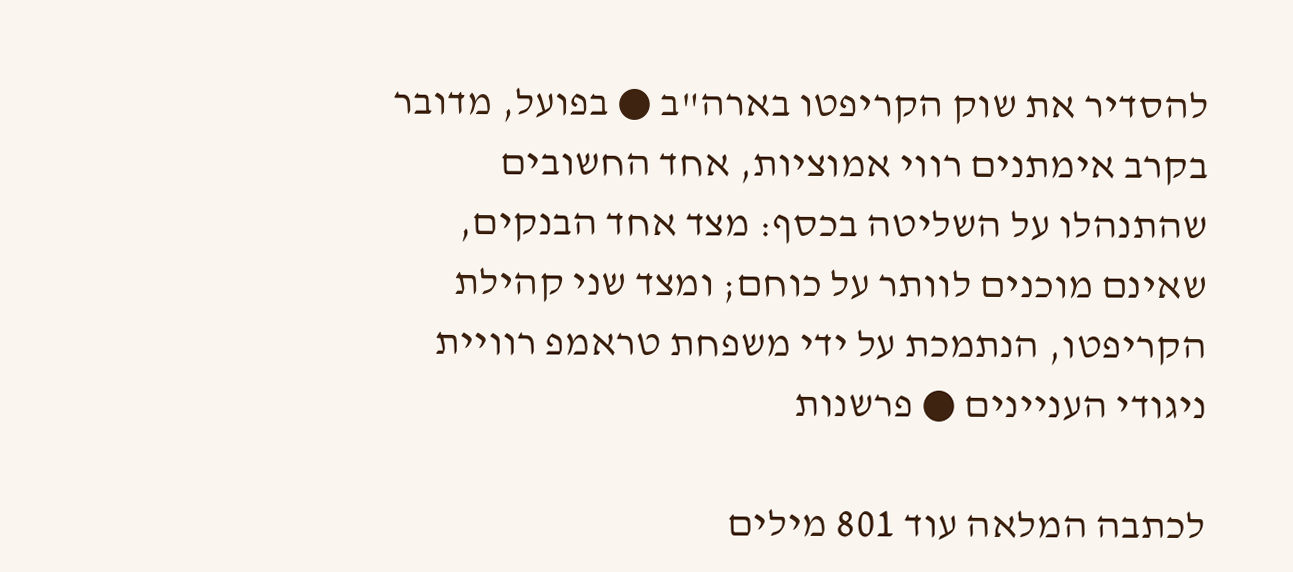להסדיר את שוק הקריפטו בארה"ב ● בפועל, מדובר בקרב אימתנים רווי אמוציות, אחד החשובים שהתנהלו על השליטה בכסף: מצד אחד הבנקים, שאינם מוכנים לוותר על כוחם; ומצד שני קהילת הקריפטו, הנתמכת על ידי משפחת טראמפ רוויית ניגודי העניינים ● פרשנות

לכתבה המלאה עוד 801 מילים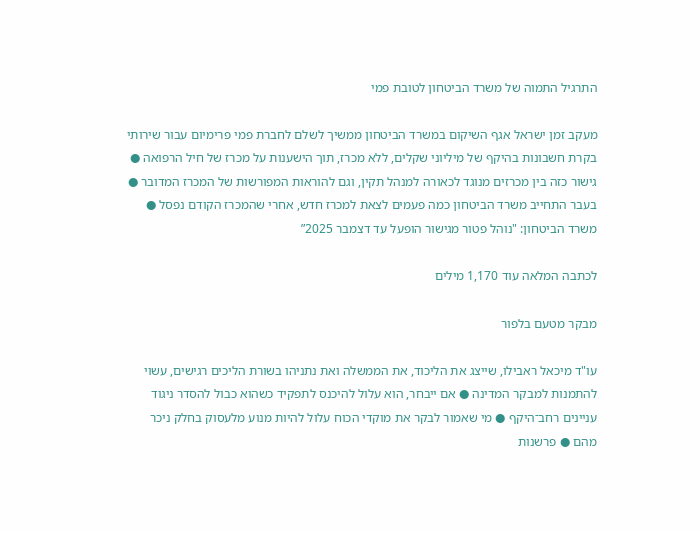התרגיל התמוה של משרד הביטחון לטובת פמי

מעקב זמן ישראל אגף השיקום במשרד הביטחון ממשיך לשלם לחברת פמי פרימיום עבור שירותי בקרת חשבונות בהיקף של מיליוני שקלים, ללא מכרז, תוך הישענות על מכרז של חיל הרפואה ● גישור כזה בין מכרזים מנוגד לכאורה למנהל תקין, וגם להוראות המפורשות של המכרז המדובר ● בעבר התחייב משרד הביטחון כמה פעמים לצאת למכרז חדש, אחרי שהמכרז הקודם נפסל ● משרד הביטחון: "נוהל פטור מגישור הופעל עד דצמבר 2025”

לכתבה המלאה עוד 1,170 מילים

מבקר מטעם בלפור

עו"ד מיכאל ראבילו, שייצג את הליכוד, את הממשלה ואת נתניהו בשורת הליכים רגישים, עשוי להתמנות למבקר המדינה ● אם ייבחר, הוא עלול להיכנס לתפקיד כשהוא כבול להסדר ניגוד עניינים רחב־היקף ● מי שאמור לבקר את מוקדי הכוח עלול להיות מנוע מלעסוק בחלק ניכר מהם ● פרשנות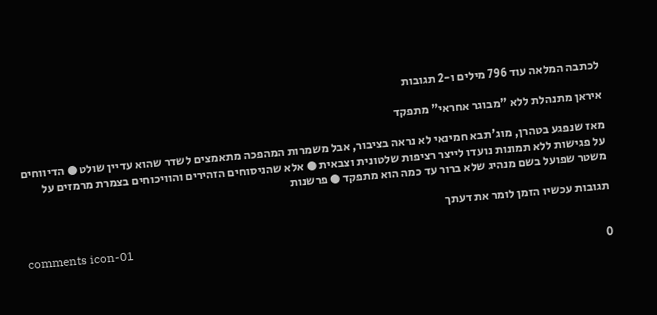לכתבה המלאה עוד 796 מילים ו-2 תגובות

איראן מתנהלת ללא "מבוגר אחראי" מתפקד

מאז שנפגע בטהרן, מוג'תבא חמינאי לא נראה בציבור, אבל משמרות המהפכה מתאמצים לשדר שהוא עדיין שולט ● הדיווחים על פגישות ללא תמונות נועדו לייצר רציפות שלטונית וצבאית ● אלא שהניסוחים הזהירים והוויכוחים בצמרת מרמזים על משטר שפועל בשם מנהיג שלא ברור עד כמה הוא מתפקד ● פרשנות

תגובות עכשיו הזמן לומר את דעתך

comments icon-01
0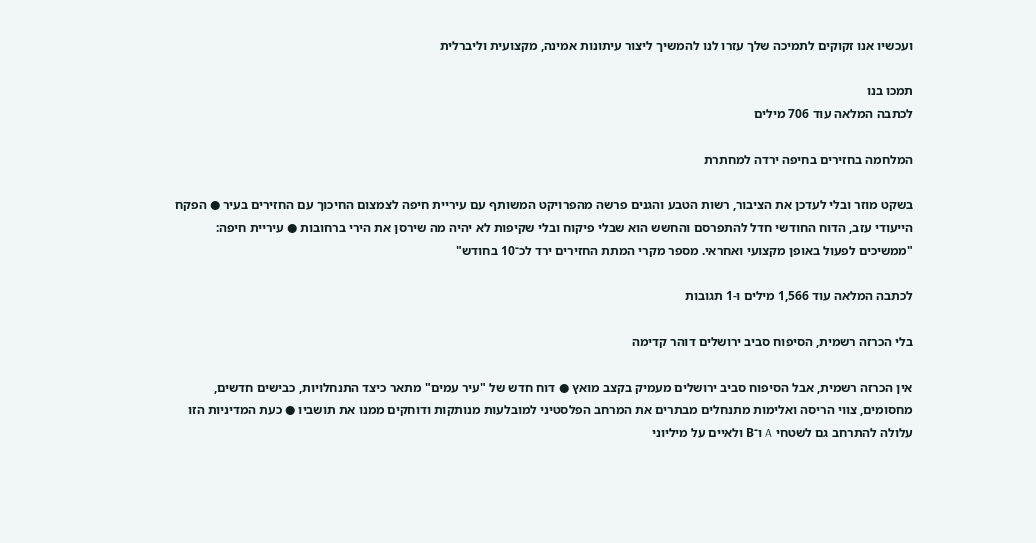ועכשיו אנו זקוקים לתמיכה שלך עזרו לנו להמשיך ליצור עיתונות אמינה, מקצועית וליברלית

תמכו בנו
לכתבה המלאה עוד 706 מילים

המלחמה בחזירים בחיפה ירדה למחתרת

בשקט מוזר ובלי לעדכן את הציבור, רשות הטבע והגנים פרשה מהפרויקט המשותף עם עיריית חיפה לצמצום החיכוך עם החזירים בעיר ● הפקח הייעודי עזב, הדוח החודשי חדל להתפרסם והחשש הוא שבלי פיקוח ובלי שקיפות לא יהיה מה שירסן את הירי ברחובות ● עיריית חיפה: "ממשיכים לפעול באופן מקצועי ואחראי. מספר מקרי המתת החזירים ירד לכ־10 בחודש"

לכתבה המלאה עוד 1,566 מילים ו-1 תגובות

בלי הכרזה רשמית, הסיפוח סביב ירושלים דוהר קדימה

אין הכרזה רשמית, אבל הסיפוח סביב ירושלים מעמיק בקצב מואץ ● דוח חדש של "עיר עמים" מתאר כיצד התנחלויות, כבישים חדשים, מחסומים, צווי הריסה ואלימות מתנחלים מבתרים את המרחב הפלסטיני למובלעות מנותקות ודוחקים ממנו את תושביו ● כעת המדיניות הזו עלולה להתרחב גם לשטחי A ו־B ולאיים על מיליוני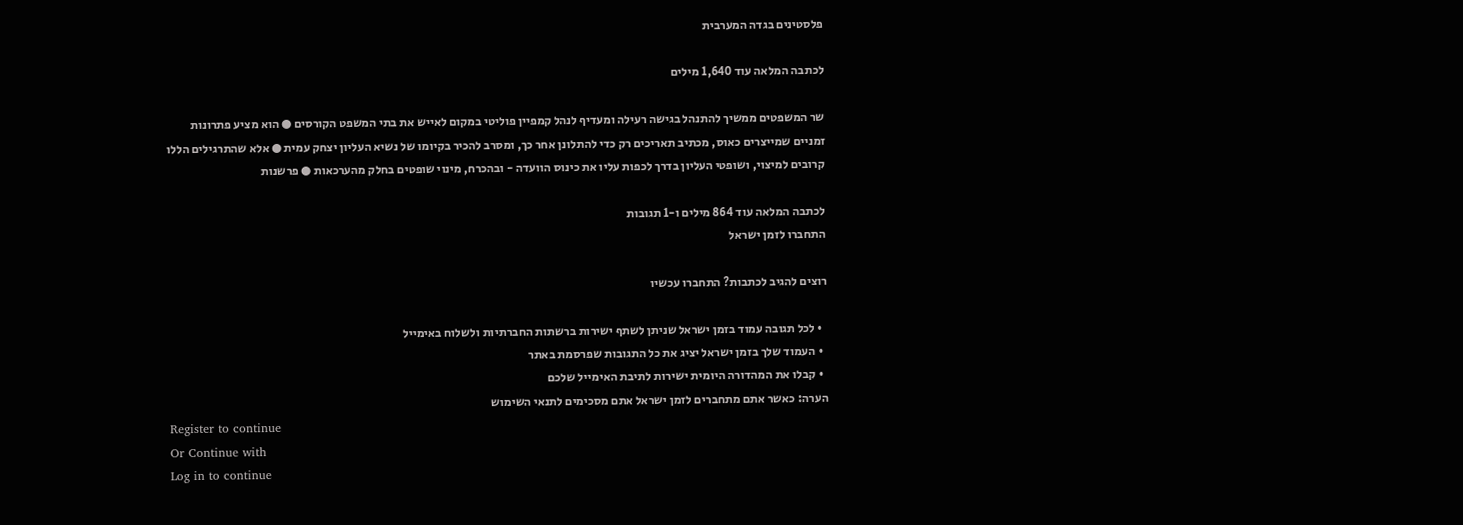פלסטינים בגדה המערבית

לכתבה המלאה עוד 1,640 מילים

שר המשפטים ממשיך להתנהל בגישה רעילה ומעדיף לנהל קמפיין פוליטי במקום לאייש את בתי המשפט הקורסים ● הוא מציע פתרונות זמניים שמייצרים כאוס, מכתיב תאריכים רק כדי להתלונן אחר כך, ומסרב להכיר בקיומו של נשיא העליון יצחק עמית ● אלא שהתרגילים הללו קרובים למיצוי, ושופטי העליון בדרך לכפות עליו את כינוס הוועדה - ובהכרח, מינוי שופטים בחלק מהערכאות ● פרשנות

לכתבה המלאה עוד 864 מילים ו-1 תגובות
התחברו לזמן ישראל

רוצים להגיב לכתבות? התחברו עכשיו

  • לכל תגובה עמוד בזמן ישראל שניתן לשתף ישירות ברשתות החברתיות ולשלוח באימייל
  • העמוד שלך בזמן ישראל יציג את כל התגובות שפרסמת באתר
  • קבלו את המהדורה היומית ישירות לתיבת האימייל שלכם
הערה: כאשר אתם מתחברים לזמן ישראל אתם מסכימים לתנאי השימוש
Register to continue
Or Continue with
Log in to continue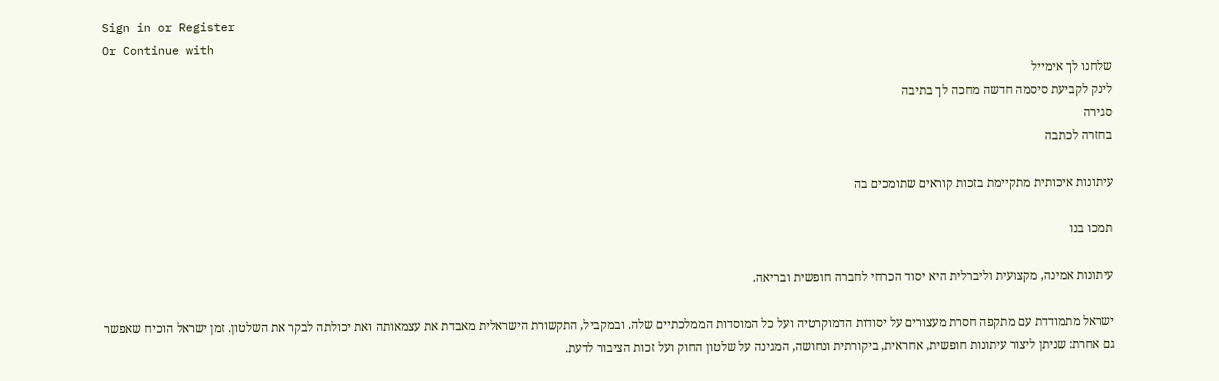Sign in or Register
Or Continue with
שלחנו לך אימייל
לינק לקביעת סיסמה חדשה מחכה לך בתיבה
סגירה
בחזרה לכתבה

עיתונות איכותית מתקיימת בזכות קוראים שתומכים בה

תמכו בנו

עיתונות אמינה, מקצועית וליברלית היא יסוד הכרחי לחברה חופשית ובריאה.

ישראל מתמודדת עם מתקפה חסרת מעצורים על יסודות הדמוקרטיה ועל כל המוסדות הממלכתיים שלה. ובמקביל, התקשורת הישראלית מאבדת את עצמאותה ואת יכולתה לבקר את השלטון. זמן ישראל הוכיח שאפשר גם אחרת: שניתן ליצור עיתונות חופשית, אחראית, ביקורתית ונחושה, המגינה על שלטון החוק ועל זכות הציבור לדעת.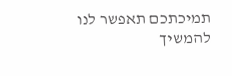תמיכתכם תאפשר לנו להמשיך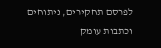לפרסם תחקירים, ניתוחים וכתבות עומק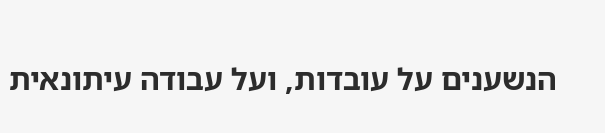הנשענים על עובדות, ועל עבודה עיתונאית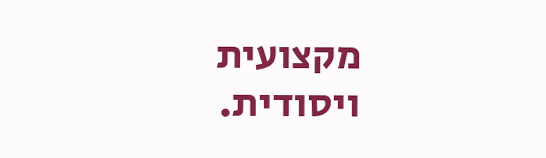מקצועית ויסודית.